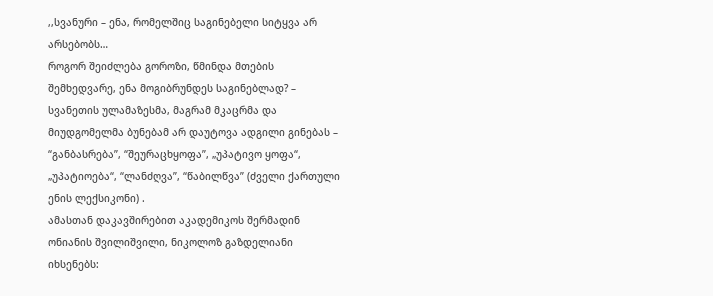,,სვანური – ენა, რომელშიც საგინებელი სიტყვა არ არსებობს…
როგორ შეიძლება გოროზი, წმინდა მთების შემხედვარე, ენა მოგიბრუნდეს საგინებლად? – სვანეთის ულამაზესმა, მაგრამ მკაცრმა და მიუდგომელმა ბუნებამ არ დაუტოვა ადგილი გინებას – “განბასრება”, “შეურაცხყოფა”, „უპატივო ყოფა“, „უპატიოება“, “ლანძღვა”, “წაბილწვა” (ძველი ქართული ენის ლექსიკონი) .
ამასთან დაკავშირებით აკადემიკოს შერმადინ ონიანის შვილიშვილი, ნიკოლოზ გაზდელიანი იხსენებს: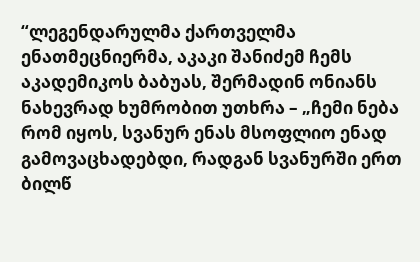“ლეგენდარულმა ქართველმა ენათმეცნიერმა, აკაკი შანიძემ ჩემს აკადემიკოს ბაბუას, შერმადინ ონიანს ნახევრად ხუმრობით უთხრა – „ჩემი ნება რომ იყოს, სვანურ ენას მსოფლიო ენად გამოვაცხადებდი, რადგან სვანურში ერთ ბილწ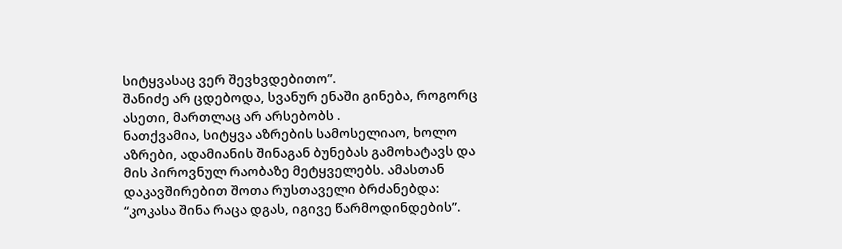სიტყვასაც ვერ შევხვდებითო”.
შანიძე არ ცდებოდა, სვანურ ენაში გინება, როგორც ასეთი, მართლაც არ არსებობს .
ნათქვამია, სიტყვა აზრების სამოსელიაო, ხოლო აზრები, ადამიანის შინაგან ბუნებას გამოხატავს და მის პიროვნულ რაობაზე მეტყველებს. ამასთან დაკავშირებით შოთა რუსთაველი ბრძანებდა: “კოკასა შინა რაცა დგას, იგივე წარმოდინდების”.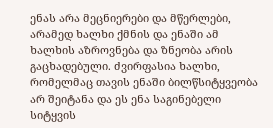ენას არა მეცნიერები და მწერლები, არამედ ხალხი ქმნის და ენაში ამ ხალხის აზროვნება და ზნეობა არის გაცხადებული. ძვირფასია ხალხი, რომელმაც თავის ენაში ბილწსიტყვეობა არ შეიტანა და ეს ენა საგინებელი სიტყვის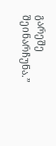გარეშე შეინარჩუნა.”